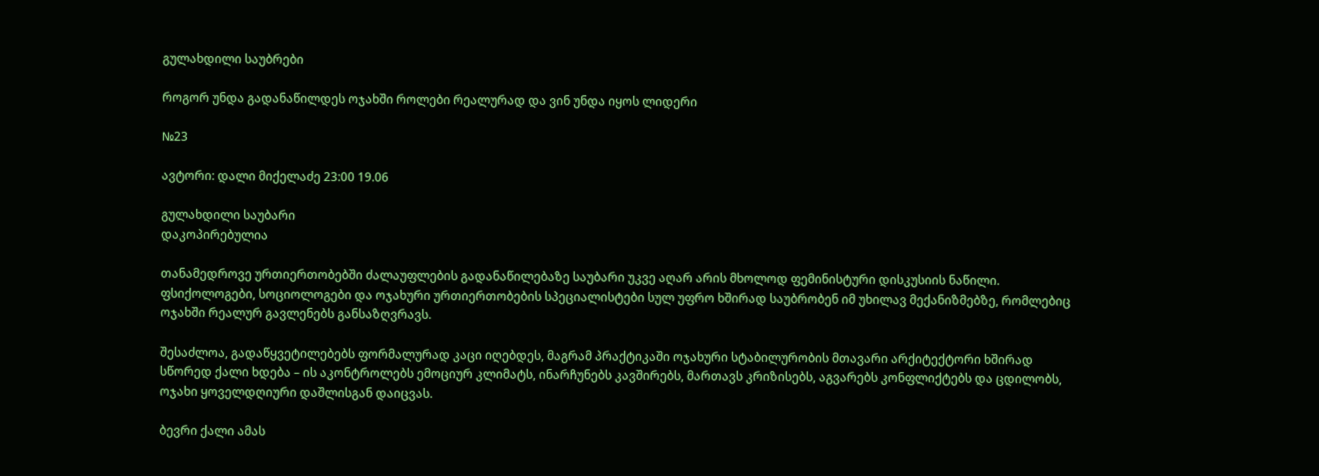გულახდილი საუბრები

როგორ უნდა გადანაწილდეს ოჯახში როლები რეალურად და ვინ უნდა იყოს ლიდერი

№23

ავტორი: დალი მიქელაძე 23:00 19.06

გულახდილი საუბარი
დაკოპირებულია

თანამედროვე ურთიერთობებში ძალაუფლების გადანაწილებაზე საუბარი უკვე აღარ არის მხოლოდ ფემინისტური დისკუსიის ნაწილი. ფსიქოლოგები, სოციოლოგები და ოჯახური ურთიერთობების სპეციალისტები სულ უფრო ხშირად საუბრობენ იმ უხილავ მექანიზმებზე, რომლებიც ოჯახში რეალურ გავლენებს განსაზღვრავს.

შესაძლოა, გადაწყვეტილებებს ფორმალურად კაცი იღებდეს, მაგრამ პრაქტიკაში ოჯახური სტაბილურობის მთავარი არქიტექტორი ხშირად სწორედ ქალი ხდება – ის აკონტროლებს ემოციურ კლიმატს, ინარჩუნებს კავშირებს, მართავს კრიზისებს, აგვარებს კონფლიქტებს და ცდილობს, ოჯახი ყოველდღიური დაშლისგან დაიცვას.

ბევრი ქალი ამას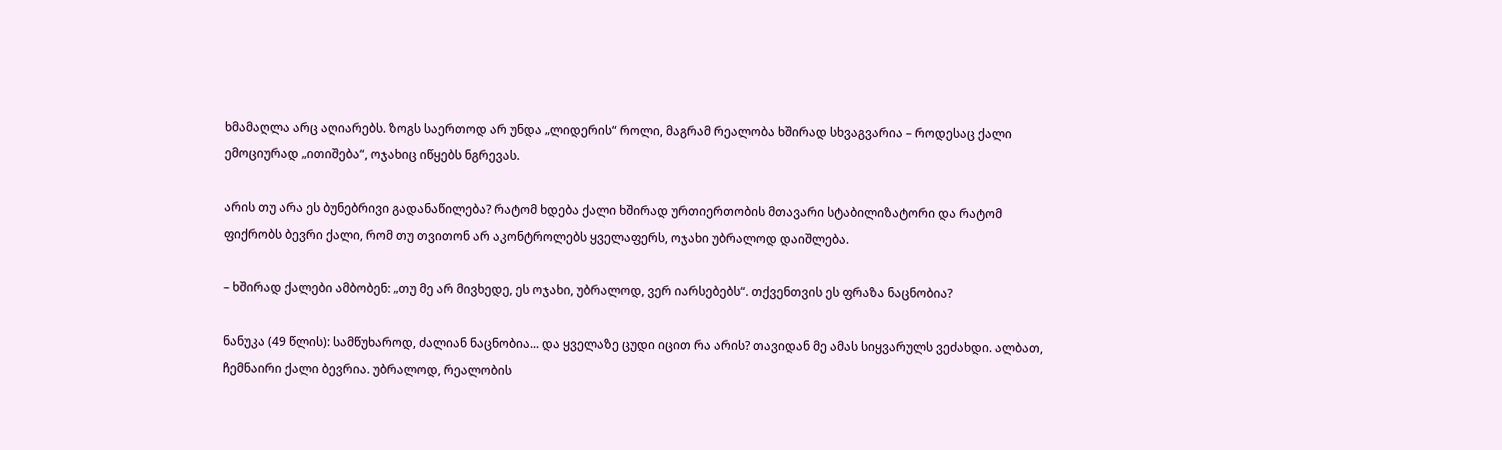ხმამაღლა არც აღიარებს. ზოგს საერთოდ არ უნდა „ლიდერის“ როლი, მაგრამ რეალობა ხშირად სხვაგვარია – როდესაც ქალი ემოციურად „ითიშება“, ოჯახიც იწყებს ნგრევას.

არის თუ არა ეს ბუნებრივი გადანაწილება? რატომ ხდება ქალი ხშირად ურთიერთობის მთავარი სტაბილიზატორი და რატომ ფიქრობს ბევრი ქალი, რომ თუ თვითონ არ აკონტროლებს ყველაფერს, ოჯახი უბრალოდ დაიშლება.

– ხშირად ქალები ამბობენ: „თუ მე არ მივხედე, ეს ოჯახი, უბრალოდ, ვერ იარსებებს“. თქვენთვის ეს ფრაზა ნაცნობია?

ნანუკა (49 წლის): სამწუხაროდ, ძალიან ნაცნობია... და ყველაზე ცუდი იცით რა არის? თავიდან მე ამას სიყვარულს ვეძახდი. ალბათ, ჩემნაირი ქალი ბევრია. უბრალოდ, რეალობის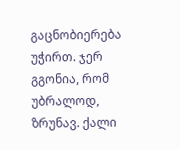გაცნობიერება უჭირთ. ჯერ გგონია, რომ უბრალოდ, ზრუნავ. ქალი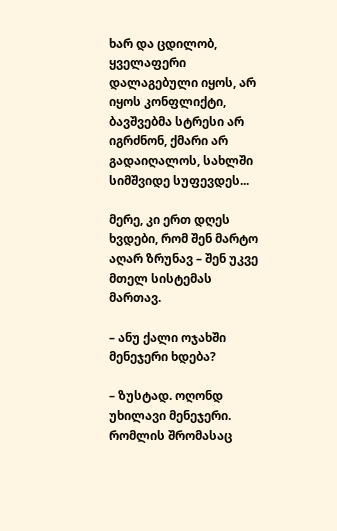ხარ და ცდილობ, ყველაფერი დალაგებული იყოს, არ იყოს კონფლიქტი, ბავშვებმა სტრესი არ იგრძნონ, ქმარი არ გადაიღალოს, სახლში სიმშვიდე სუფევდეს...

მერე, კი ერთ დღეს ხვდები, რომ შენ მარტო აღარ ზრუნავ – შენ უკვე მთელ სისტემას მართავ.

– ანუ ქალი ოჯახში მენეჯერი ხდება?

– ზუსტად. ოღონდ უხილავი მენეჯერი. რომლის შრომასაც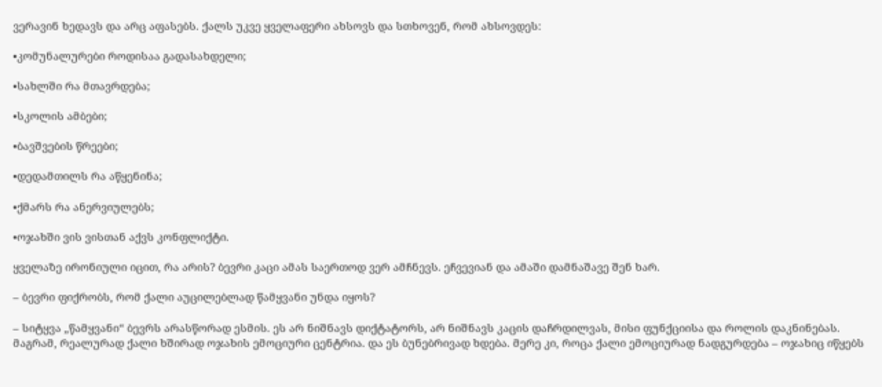ვერავინ ხედავს და არც აფასებს. ქალს უკვე ყველაფერი ახსოვს და სთხოვენ, რომ ახსოვდეს:

•კომუნალურები როდისაა გადასახდელი;

•სახლში რა მთავრდება;

•სკოლის ამბები;

•ბავშვების წრეები;

•დედამთილს რა აწყენინა;

•ქმარს რა ანერვიულებს;

•ოჯახში ვის ვისთან აქვს კონფლიქტი.

ყველაზე ირონიული იცით, რა არის? ბევრი კაცი ამას საერთოდ ვერ ამჩნევს. ეჩვევიან და ამაში დამნაშავე შენ ხარ.

– ბევრი ფიქრობს, რომ ქალი აუცილებლად წამყვანი უნდა იყოს?

– სიტყვა „წამყვანი“ ბევრს არასწორად ესმის. ეს არ ნიშნავს დიქტატორს, არ ნიშნავს კაცის დაჩრდილვას, მისი ფუნქციისა და როლის დაკნინებას. მაგრამ, რეალურად ქალი ხშირად ოჯახის ემოციური ცენტრია. და ეს ბუნებრივად ხდება. მერე კი, როცა ქალი ემოციურად ნადგურდება – ოჯახიც იწყებს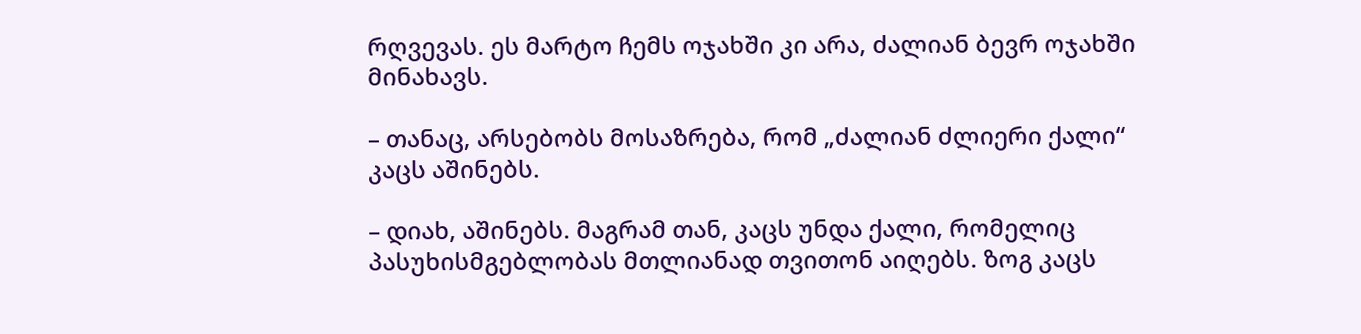რღვევას. ეს მარტო ჩემს ოჯახში კი არა, ძალიან ბევრ ოჯახში მინახავს.

– თანაც, არსებობს მოსაზრება, რომ „ძალიან ძლიერი ქალი“ კაცს აშინებს.

– დიახ, აშინებს. მაგრამ თან, კაცს უნდა ქალი, რომელიც პასუხისმგებლობას მთლიანად თვითონ აიღებს. ზოგ კაცს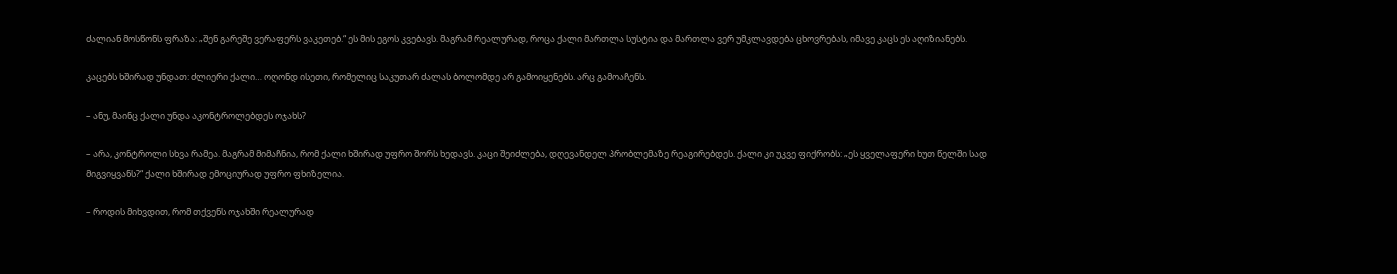ძალიან მოსწონს ფრაზა: „შენ გარეშე ვერაფერს ვაკეთებ.“ ეს მის ეგოს კვებავს. მაგრამ რეალურად, როცა ქალი მართლა სუსტია და მართლა ვერ უმკლავდება ცხოვრებას, იმავე კაცს ეს აღიზიანებს.

კაცებს ხშირად უნდათ: ძლიერი ქალი… ოღონდ ისეთი, რომელიც საკუთარ ძალას ბოლომდე არ გამოიყენებს. არც გამოაჩენს.

– ანუ, მაინც ქალი უნდა აკონტროლებდეს ოჯახს?

– არა, კონტროლი სხვა რამეა. მაგრამ მიმაჩნია, რომ ქალი ხშირად უფრო შორს ხედავს. კაცი შეიძლება, დღევანდელ პრობლემაზე რეაგირებდეს. ქალი კი უკვე ფიქრობს: „ეს ყველაფერი ხუთ წელში სად მიგვიყვანს?“ ქალი ხშირად ემოციურად უფრო ფხიზელია.

– როდის მიხვდით, რომ თქვენს ოჯახში რეალურად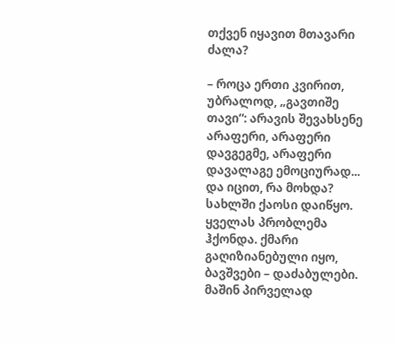თქვენ იყავით მთავარი ძალა?

– როცა ერთი კვირით, უბრალოდ, „გავთიშე თავი“: არავის შევახსენე არაფერი, არაფერი დავგეგმე, არაფერი დავალაგე ემოციურად... და იცით, რა მოხდა? სახლში ქაოსი დაიწყო. ყველას პრობლემა ჰქონდა. ქმარი გაღიზიანებული იყო, ბავშვები – დაძაბულები. მაშინ პირველად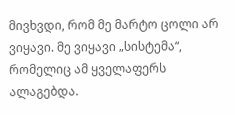მივხვდი, რომ მე მარტო ცოლი არ ვიყავი. მე ვიყავი „სისტემა“, რომელიც ამ ყველაფერს ალაგებდა.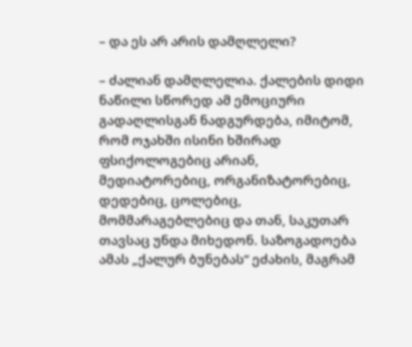– და ეს არ არის დამღლელი?

– ძალიან დამღლელია. ქალების დიდი ნაწილი სწორედ ამ ემოციური გადაღლისგან ნადგურდება, იმიტომ, რომ ოჯახში ისინი ხშირად ფსიქოლოგებიც არიან, მედიატორებიც, ორგანიზატორებიც, დედებიც, ცოლებიც, მომმარაგებლებიც და თან, საკუთარ თავსაც უნდა მიხედონ. საზოგადოება ამას „ქალურ ბუნებას“ ეძახის, მაგრამ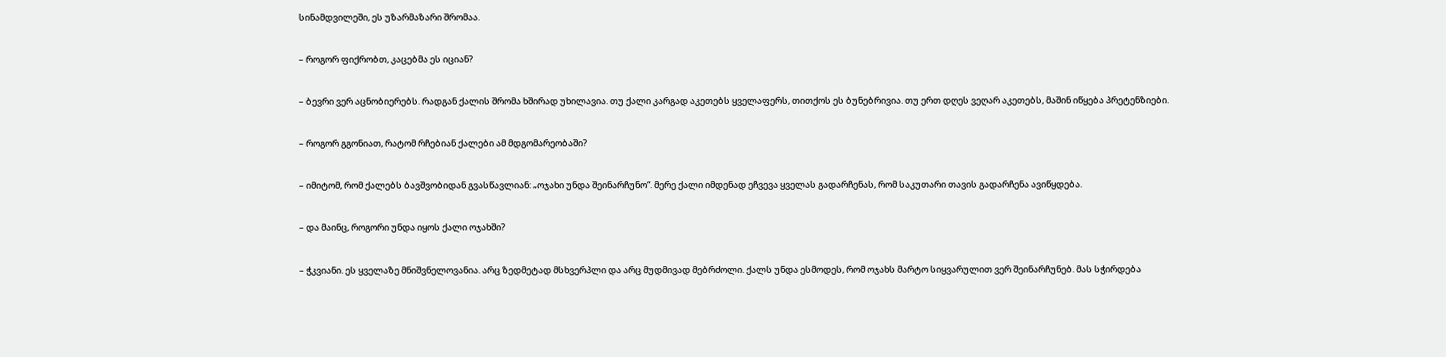სინამდვილეში, ეს უზარმაზარი შრომაა.

– როგორ ფიქრობთ, კაცებმა ეს იციან?

– ბევრი ვერ აცნობიერებს. რადგან ქალის შრომა ხშირად უხილავია. თუ ქალი კარგად აკეთებს ყველაფერს, თითქოს ეს ბუნებრივია. თუ ერთ დღეს ვეღარ აკეთებს, მაშინ იწყება პრეტენზიები.

– როგორ გგონიათ, რატომ რჩებიან ქალები ამ მდგომარეობაში?

– იმიტომ, რომ ქალებს ბავშვობიდან გვასწავლიან: „ოჯახი უნდა შეინარჩუნო“. მერე ქალი იმდენად ეჩვევა ყველას გადარჩენას, რომ საკუთარი თავის გადარჩენა ავიწყდება.

– და მაინც, როგორი უნდა იყოს ქალი ოჯახში?

– ჭკვიანი. ეს ყველაზე მნიშვნელოვანია. არც ზედმეტად მსხვერპლი და არც მუდმივად მებრძოლი. ქალს უნდა ესმოდეს, რომ ოჯახს მარტო სიყვარულით ვერ შეინარჩუნებ. მას სჭირდება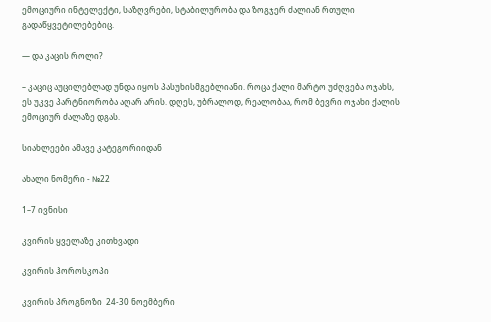ემოციური ინტელექტი, საზღვრები, სტაბილურობა და ზოგჯერ ძალიან რთული გადაწყვეტილებებიც.

— და კაცის როლი?

– კაციც აუცილებლად უნდა იყოს პასუხისმგებლიანი. როცა ქალი მარტო უძღვება ოჯახს, ეს უკვე პარტნიორობა აღარ არის. დღეს, უბრალოდ, რეალობაა, რომ ბევრი ოჯახი ქალის ემოციურ ძალაზე დგას.

სიახლეები ამავე კატეგორიიდან

ახალი ნომერი - №22

1–7 ივნისი

კვირის ყველაზე კითხვადი

კვირის ჰოროსკოპი

კვირის პროგნოზი  24-30 ნოემბერი